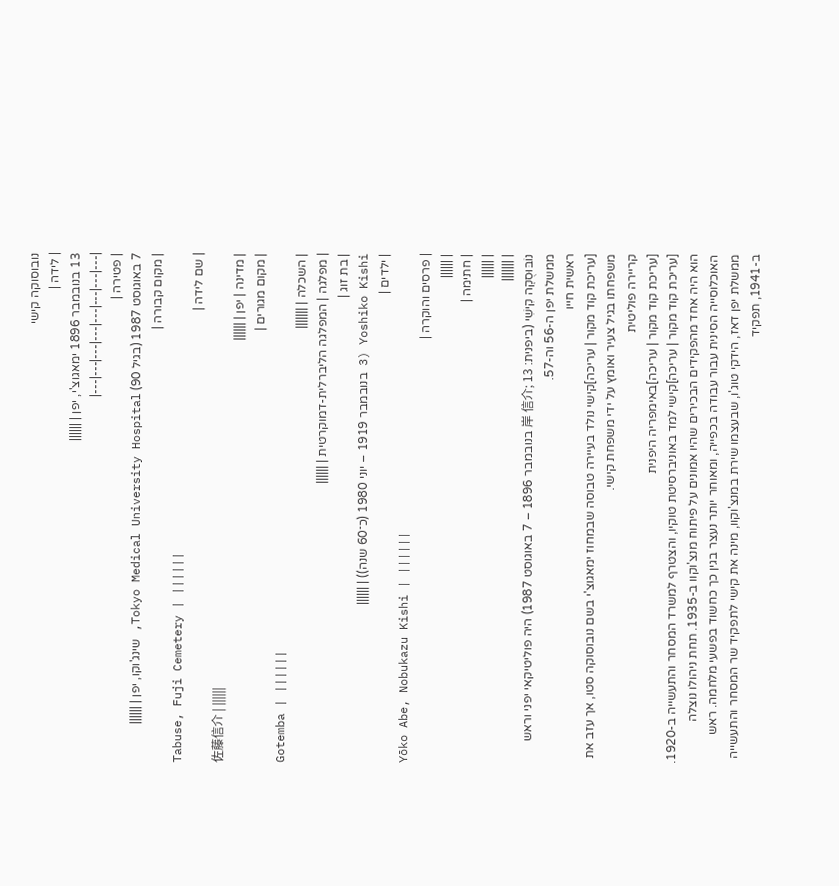נובוסוקה קישי
| לידה |
13 בנובמבר 1896 ימאגוצ'י, יפן | ||||||
|---|---|---|---|---|---|---|---|
| פטירה |
7 באוגוסט 1987 (בגיל 90) Tokyo Medical University Hospital, שינג'וקו, יפן | ||||||
| מקום קבורה |
Tabuse, Fuji Cemetery | ||||||
| שם לידה |
佐藤信介 | ||||||
| מדינה | יפן | ||||||
| מקום מגורים |
Gotemba | ||||||
| השכלה | |||||||
| מפלגה | המפלגה הליברלית-דמוקרטית | ||||||
| בת זוג |
Yoshiko Kishi (3 בנובמבר 1919 – יוני 1980 (כ־60 שנה)) | ||||||
| ילדים |
Yōko Abe, Nobukazu Kishi | ||||||
| פרסים והוקרה |
| ||||||
| חתימה |
| ||||||
| |||||||
נוֹבּוּסֻקֶה קִישִׁי (ביפנית: 岸 信介; 13 בנובמבר 1896 – 7 באוגוסט 1987) היה פוליטיקאי יפני וראש ממשלת יפן ה-56 וה-57.
ראשית חייו
[עריכת קוד מקור | עריכה]קישי נולד בעיירה טבוסה שבמחוז ימאגוצ'י בשם נובוסוקה סטו, אך עזב את משפחתו בגיל צעיר ואומץ על ידי משפחת קישי.
קריירה פוליטית
[עריכת קוד מקור | עריכה]באימפריה היפנית
[עריכת קוד מקור | עריכה]קישי למד באוניברסיטת טוקיו, והצטרף למשרד המסחר והתעשייה ב-1920. הוא היה אחד מהפקידים הבכירים שהיו אמונים על פיתוח מנצ'וקוו ב-1935. תחת ניהולו נוצלה האוכלוסייה הסינית עבור עבודה בכפייה, ומאוחר יותר נעצר בגין כך כחשוד בפשעי מלחמה. ראש ממשלת יפן דאז, הידקי טוג'ו, שבעצמו שירת במנצ'וקוו, מינה את קישי לתפקיד שר המסחר והתעשייה ב-1941, תפקיד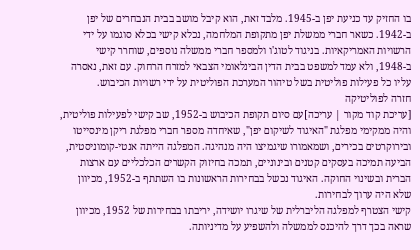בו החזיק עד כניעת יפן ב-1945. מלבד זאת, הוא קיבל מושב בבית הנבחרים של יפן ב-1942. כשאר חברי ממשלת יפן מתקופת המלחמה, נכלא קישי בכלא סוגמו על ידי הרשויות האמריקאיות. בניגוד לטוג'ו ולמספר חברי ממשלה נוספים, שוחרר קישי ב-1948, ולא עמד למשפט בבית הדין הבינלאומי הצבאי למזרח הרחוק. עם זאת, נאסרה עליו כל פעילות פוליטית בשל טיהור המערכת הפוליטית על ידי רשויות הכיבוש.
חזרה לפוליטיקה
[עריכת קוד מקור | עריכה]עם סיום תקופת הכיבוש ב-1952, שב קישי לפעילות פוליטית, והיה ממקימי מפלגת "האיגוד לשיקום יפן", שאיחדה מספר חברי מפלגת ריקן מינסייטו ובירוקרטים בכירים, ושמאמורו שיגמיצו היה מנהיגה. המפלגה הייתה אנטי-קומוניסטית, הביעה תמיכה בעסקים קטנים ובינוניים, תמכה בחיזוק הקשרים הכלכליים עם ארצות הברית ובשינוי החוקה. האיגוד נכשל בבחירות הראשונות בו השתתף ב-1952, מכיוון שלא היה ערוך לבחירות.
קישי הצטרף למפלגה הליברלית של שיגרו יושידה, יריבתו בבחירות של 1952, מכיוון שראה בכך דרך להיכנס לממשלה ולהשפיע על מדיניותה.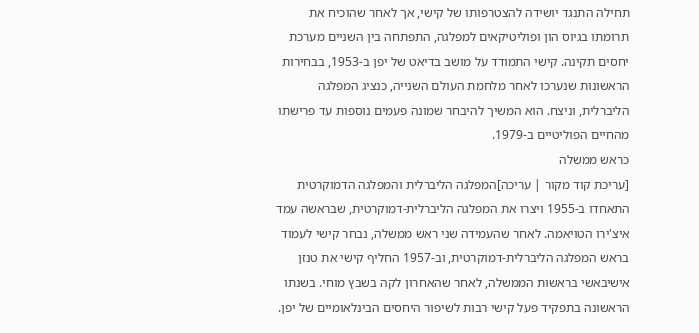תחילה התנגד יושידה להצטרפותו של קישי, אך לאחר שהוכיח את תרומתו בגיוס הון ופוליטיקאים למפלגה, התפתחה בין השניים מערכת יחסים תקינה. קישי התמודד על מושב בדיאט של יפן ב-1953, בבחירות הראשונות שנערכו לאחר מלחמת העולם השנייה, כנציג המפלגה הליברלית, וניצח. הוא המשיך להיבחר שמונה פעמים נוספות עד פרישתו מהחיים הפוליטיים ב-1979.
כראש ממשלה
[עריכת קוד מקור | עריכה]המפלגה הליברלית והמפלגה הדמוקרטית התאחדו ב-1955 ויצרו את המפלגה הליברלית-דמוקרטית, שבראשה עמד איצ'ירו הטויאמה. לאחר שהעמידה שני ראש ממשלה, נבחר קישי לעמוד בראש המפלגה הליברלית-דמוקרטית, וב-1957 החליף קישי את טנזן אישיבאשי בראשות הממשלה, לאחר שהאחרון לקה בשבץ מוחי. בשנתו הראשונה בתפקיד פעל קישי רבות לשיפור היחסים הבינלאומיים של יפן.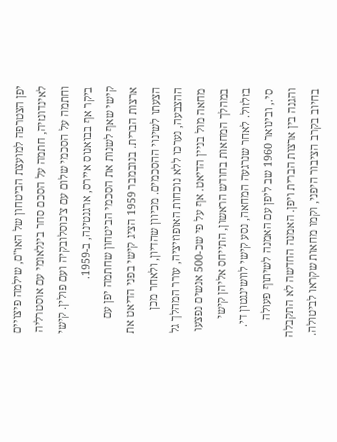יפן הצטרפה למועצת הביטחון של האו"ם, שילמה פיצויים לאינדונזיה, חתמה על הסכם סחר בינלאומי עם אוסטרליה וחתמה על הסכמי שלום עם צ'כוסלובקיה ועם פולין. קישי ביקר אף בבואנוס איירס, ארגנטינה, ב-1959.
קישי שאף לשנות את הסכמי הביטחון שחתמה יפן עם ארצות הברית. בנובמבר 1959 הציג קישי בפני הדיאט את הצעתו לשינוי ההסכמים. מכיוון שהדיון, ולאחר מכן ההצבעה, נערכו ללא נוכחות האופוזיציה, עורר המהלך גל מחאה מול בניין הדיאט. אף על פי שכ-500 אנשים נפצעו במהלך המחאות בחודש הראשון, התייחס אליהן קישי בזלזול. לאחר שנרגעה המחאה, נסע קישי לוושינגטון די. סי., ובינואר 1960 שב ליפן עם האמנה לשיתוף פעולה והגנה בין ארצות הברית ויפן. האמנה החדשה לא התקבלה בחיוב בקרב הציבור היפני, וקמו מחאות שקראו לביטולה.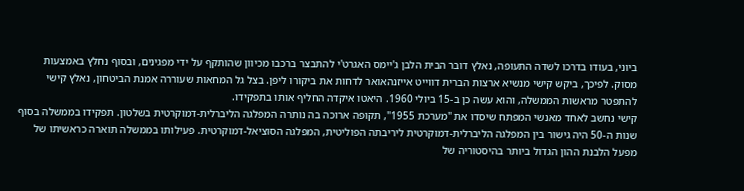ביוני, בעודו בדרכו לשדה התעופה, נאלץ דובר הבית הלבן ג'יימס האגרט'י להתבצר ברכבו מכיוון שהותקף על ידי מפגינים, ובסוף נחלץ באמצעות מסוק. לפיכך, ביקש קישי מנשיא ארצות הברית דווייט אייזנהאואר לדחות את ביקורו ליפן. בצל גל המחאות שעוררה אמנת הביטחון, נאלץ קישי להתפטר מראשות הממשלה, והוא עשה כן ב-15 ביולי 1960. היאטו איקדה החליף אותו בתפקידו.
קישי נחשב לאחד מאנשי המפתח שיסדו את "מערכת 1955", תקופה ארוכה בה נותרה המפלגה הליברלית-דמוקרטית בשלטון. תפקידו בממשלה בסוף שנות ה-50 היה גישור בין המפלגה הליברלית-דמוקרטית ליריבתה הפוליטית, המפלגה הסוציאל-דמוקרטית. פעילותו בממשלה תוארה כראשיתו של מפעל הלבנת ההון הגדול ביותר בהיסטוריה של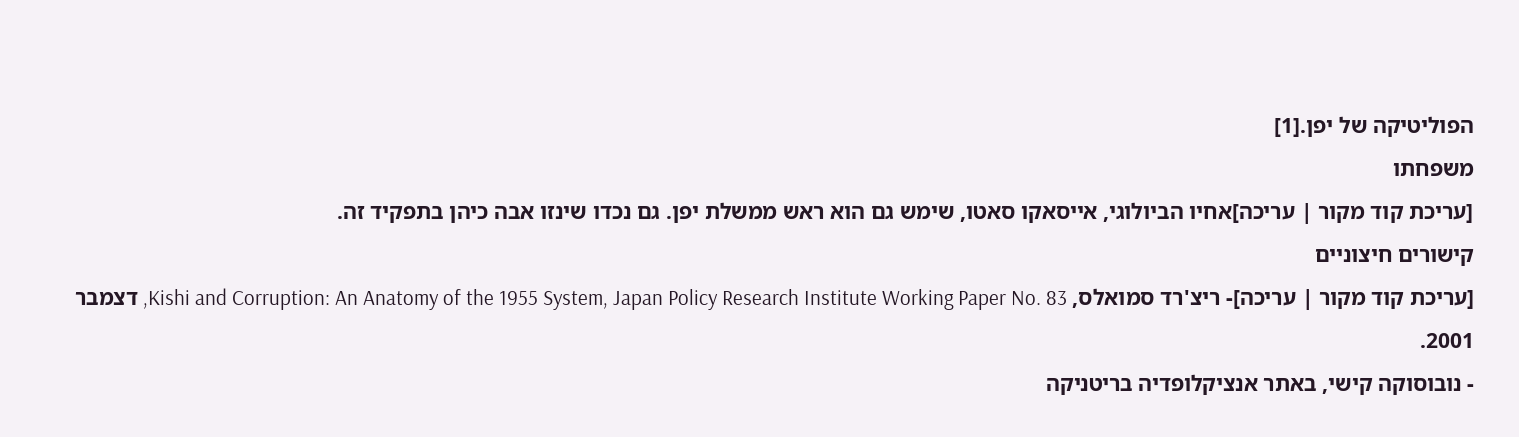הפוליטיקה של יפן.[1]
משפחתו
[עריכת קוד מקור | עריכה]אחיו הביולוגי, אייסאקו סאטו, שימש גם הוא ראש ממשלת יפן. גם נכדו שינזו אבה כיהן בתפקיד זה.
קישורים חיצוניים
[עריכת קוד מקור | עריכה]- ריצ'רד סמואלס, Kishi and Corruption: An Anatomy of the 1955 System, Japan Policy Research Institute Working Paper No. 83, דצמבר 2001.
- נובוסוקה קישי, באתר אנציקלופדיה בריטניקה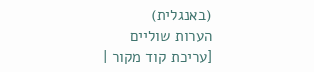(באנגלית)
הערות שוליים
[עריכת קוד מקור |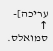עריכה]- ↑ סמואלס.